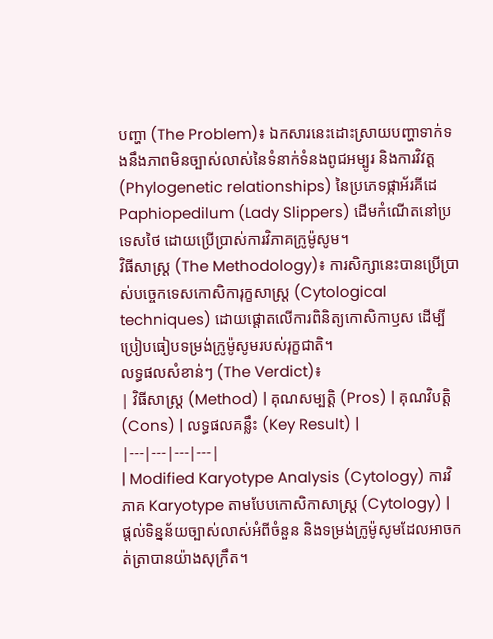បញ្ហា (The Problem)៖ ឯកសារនេះដោះស្រាយបញ្ហាទាក់ទងនឹងភាពមិនច្បាស់លាស់នៃទំនាក់ទំនងពូជអម្បូរ និងការវិវត្ត (Phylogenetic relationships) នៃប្រភេទផ្កាអ័រគីដេ Paphiopedilum (Lady Slippers) ដើមកំណើតនៅប្រទេសថៃ ដោយប្រើប្រាស់ការវិភាគក្រូម៉ូសូម។
វិធីសាស្ត្រ (The Methodology)៖ ការសិក្សានេះបានប្រើប្រាស់បច្ចេកទេសកោសិការុក្ខសាស្ត្រ (Cytological techniques) ដោយផ្តោតលើការពិនិត្យកោសិកាឫស ដើម្បីប្រៀបធៀបទម្រង់ក្រូម៉ូសូមរបស់រុក្ខជាតិ។
លទ្ធផលសំខាន់ៗ (The Verdict)៖
| វិធីសាស្ត្រ (Method) | គុណសម្បត្តិ (Pros) | គុណវិបត្តិ (Cons) | លទ្ធផលគន្លឹះ (Key Result) |
|---|---|---|---|
| Modified Karyotype Analysis (Cytology) ការវិភាគ Karyotype តាមបែបកោសិកាសាស្ត្រ (Cytology) |
ផ្តល់ទិន្នន័យច្បាស់លាស់អំពីចំនួន និងទម្រង់ក្រូម៉ូសូមដែលអាចកត់ត្រាបានយ៉ាងសុក្រឹត។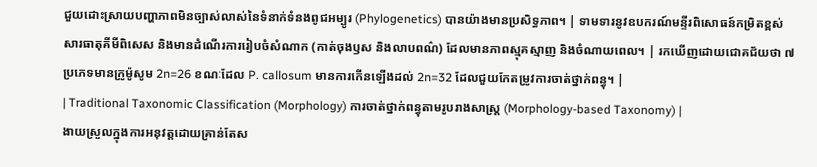ជួយដោះស្រាយបញ្ហាភាពមិនច្បាស់លាស់នៃទំនាក់ទំនងពូជអម្បូរ (Phylogenetics) បានយ៉ាងមានប្រសិទ្ធភាព។ | ទាមទារនូវឧបករណ៍មន្ទីរពិសោធន៍កម្រិតខ្ពស់ សារធាតុគីមីពិសេស និងមានដំណើរការរៀបចំសំណាក (កាត់ចុងឫស និងលាបពណ៌) ដែលមានភាពស្មុគស្មាញ និងចំណាយពេល។ | រកឃើញដោយជោគជ័យថា ៧ ប្រភេទមានក្រូម៉ូសូម 2n=26 ខណៈដែល P. callosum មានការកើនឡើងដល់ 2n=32 ដែលជួយកែតម្រូវការចាត់ថ្នាក់ពន្ធុ។ |
| Traditional Taxonomic Classification (Morphology) ការចាត់ថ្នាក់ពន្ធុតាមរូបរាងសាស្ត្រ (Morphology-based Taxonomy) |
ងាយស្រួលក្នុងការអនុវត្តដោយគ្រាន់តែស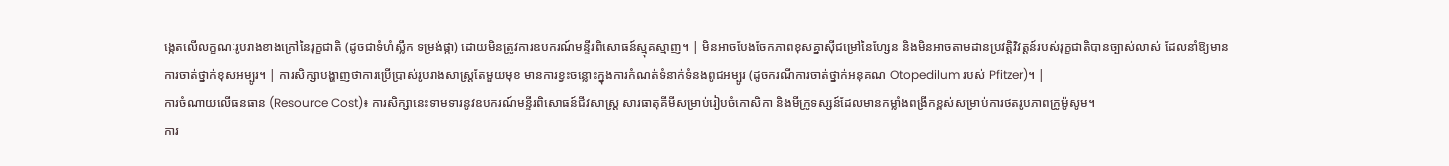ង្កេតលើលក្ខណៈរូបរាងខាងក្រៅនៃរុក្ខជាតិ (ដូចជាទំហំស្លឹក ទម្រង់ផ្កា) ដោយមិនត្រូវការឧបករណ៍មន្ទីរពិសោធន៍ស្មុគស្មាញ។ | មិនអាចបែងចែកភាពខុសគ្នាស៊ីជម្រៅនៃហ្សែន និងមិនអាចតាមដានប្រវត្តិវិវត្តន៍របស់រុក្ខជាតិបានច្បាស់លាស់ ដែលនាំឱ្យមានការចាត់ថ្នាក់ខុសអម្បូរ។ | ការសិក្សាបង្ហាញថាការប្រើប្រាស់រូបរាងសាស្ត្រតែមួយមុខ មានការខ្វះចន្លោះក្នុងការកំណត់ទំនាក់ទំនងពូជអម្បូរ (ដូចករណីការចាត់ថ្នាក់អនុគណ Otopedilum របស់ Pfitzer)។ |
ការចំណាយលើធនធាន (Resource Cost)៖ ការសិក្សានេះទាមទារនូវឧបករណ៍មន្ទីរពិសោធន៍ជីវសាស្ត្រ សារធាតុគីមីសម្រាប់រៀបចំកោសិកា និងមីក្រូទស្សន៍ដែលមានកម្លាំងពង្រីកខ្ពស់សម្រាប់ការថតរូបភាពក្រូម៉ូសូម។
ការ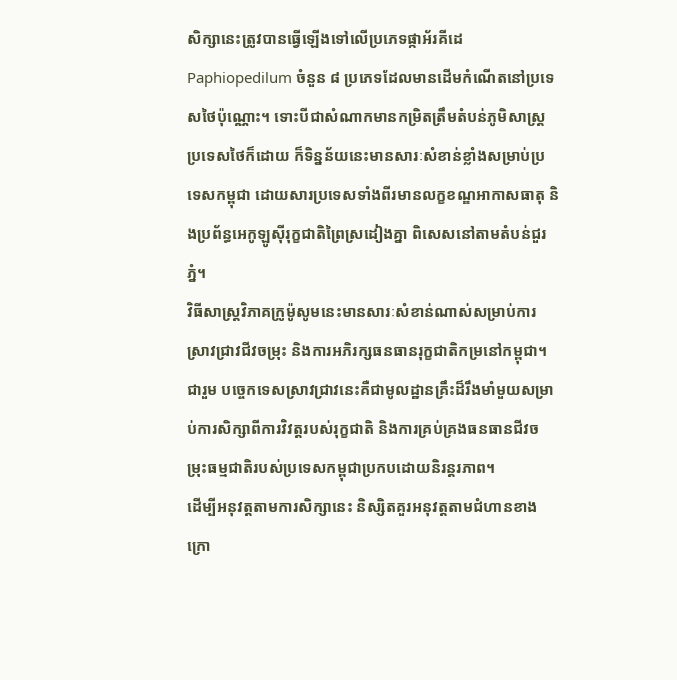សិក្សានេះត្រូវបានធ្វើឡើងទៅលើប្រភេទផ្កាអ័រគីដេ Paphiopedilum ចំនួន ៨ ប្រភេទដែលមានដើមកំណើតនៅប្រទេសថៃប៉ុណ្ណោះ។ ទោះបីជាសំណាកមានកម្រិតត្រឹមតំបន់ភូមិសាស្ត្រប្រទេសថៃក៏ដោយ ក៏ទិន្នន័យនេះមានសារៈសំខាន់ខ្លាំងសម្រាប់ប្រទេសកម្ពុជា ដោយសារប្រទេសទាំងពីរមានលក្ខខណ្ឌអាកាសធាតុ និងប្រព័ន្ធអេកូឡូស៊ីរុក្ខជាតិព្រៃស្រដៀងគ្នា ពិសេសនៅតាមតំបន់ជួរភ្នំ។
វិធីសាស្ត្រវិភាគក្រូម៉ូសូមនេះមានសារៈសំខាន់ណាស់សម្រាប់ការស្រាវជ្រាវជីវចម្រុះ និងការអភិរក្សធនធានរុក្ខជាតិកម្រនៅកម្ពុជា។
ជារួម បច្ចេកទេសស្រាវជ្រាវនេះគឺជាមូលដ្ឋានគ្រឹះដ៏រឹងមាំមួយសម្រាប់ការសិក្សាពីការវិវត្តរបស់រុក្ខជាតិ និងការគ្រប់គ្រងធនធានជីវចម្រុះធម្មជាតិរបស់ប្រទេសកម្ពុជាប្រកបដោយនិរន្តរភាព។
ដើម្បីអនុវត្តតាមការសិក្សានេះ និស្សិតគួរអនុវត្តតាមជំហានខាងក្រោ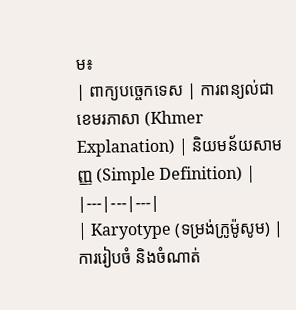ម៖
| ពាក្យបច្ចេកទេស | ការពន្យល់ជាខេមរភាសា (Khmer Explanation) | និយមន័យសាមញ្ញ (Simple Definition) |
|---|---|---|
| Karyotype (ទម្រង់ក្រូម៉ូសូម) | ការរៀបចំ និងចំណាត់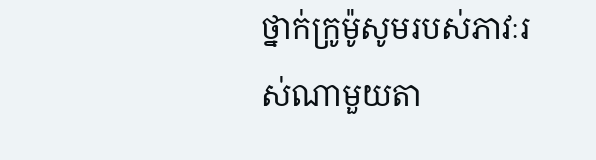ថ្នាក់ក្រូម៉ូសូមរបស់ភាវៈរស់ណាមួយតា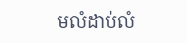មលំដាប់លំ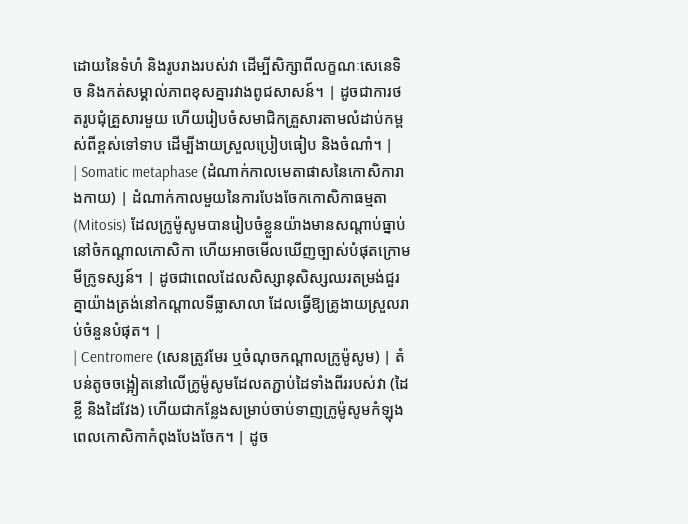ដោយនៃទំហំ និងរូបរាងរបស់វា ដើម្បីសិក្សាពីលក្ខណៈសេនេទិច និងកត់សម្គាល់ភាពខុសគ្នារវាងពូជសាសន៍។ | ដូចជាការថតរូបជុំគ្រួសារមួយ ហើយរៀបចំសមាជិកគ្រួសារតាមលំដាប់កម្ពស់ពីខ្ពស់ទៅទាប ដើម្បីងាយស្រួលប្រៀបធៀប និងចំណាំ។ |
| Somatic metaphase (ដំណាក់កាលមេតាផាសនៃកោសិការាងកាយ) | ដំណាក់កាលមួយនៃការបែងចែកកោសិកាធម្មតា (Mitosis) ដែលក្រូម៉ូសូមបានរៀបចំខ្លួនយ៉ាងមានសណ្តាប់ធ្នាប់នៅចំកណ្តាលកោសិកា ហើយអាចមើលឃើញច្បាស់បំផុតក្រោមមីក្រូទស្សន៍។ | ដូចជាពេលដែលសិស្សានុសិស្សឈរតម្រង់ជួរគ្នាយ៉ាងត្រង់នៅកណ្តាលទីធ្លាសាលា ដែលធ្វើឱ្យគ្រូងាយស្រួលរាប់ចំនួនបំផុត។ |
| Centromere (សេនត្រូវមែរ ឬចំណុចកណ្តាលក្រូម៉ូសូម) | តំបន់តូចចង្អៀតនៅលើក្រូម៉ូសូមដែលតភ្ជាប់ដៃទាំងពីររបស់វា (ដៃខ្លី និងដៃវែង) ហើយជាកន្លែងសម្រាប់ចាប់ទាញក្រូម៉ូសូមកំឡុងពេលកោសិកាកំពុងបែងចែក។ | ដូច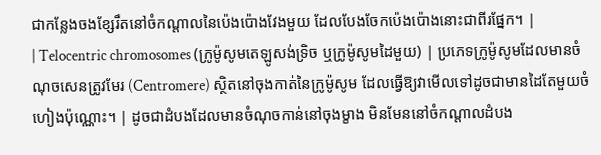ជាកន្លែងចងខ្សែរឹតនៅចំកណ្តាលនៃប៉េងប៉ោងវែងមួយ ដែលបែងចែកប៉េងប៉ោងនោះជាពីរផ្នែក។ |
| Telocentric chromosomes (ក្រូម៉ូសូមតេឡូសង់ទ្រិច ឬក្រូម៉ូសូមដៃមួយ) | ប្រភេទក្រូម៉ូសូមដែលមានចំណុចសេនត្រូវមែរ (Centromere) ស្ថិតនៅចុងកាត់នៃក្រូម៉ូសូម ដែលធ្វើឱ្យវាមើលទៅដូចជាមានដៃតែមួយចំហៀងប៉ុណ្ណោះ។ | ដូចជាដំបងដែលមានចំណុចកាន់នៅចុងម្ខាង មិនមែននៅចំកណ្តាលដំបង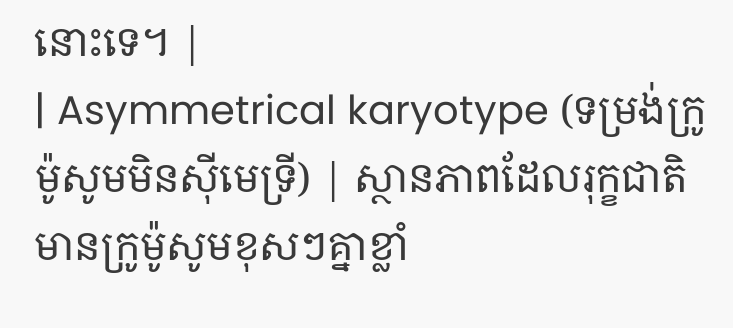នោះទេ។ |
| Asymmetrical karyotype (ទម្រង់ក្រូម៉ូសូមមិនស៊ីមេទ្រី) | ស្ថានភាពដែលរុក្ខជាតិមានក្រូម៉ូសូមខុសៗគ្នាខ្លាំ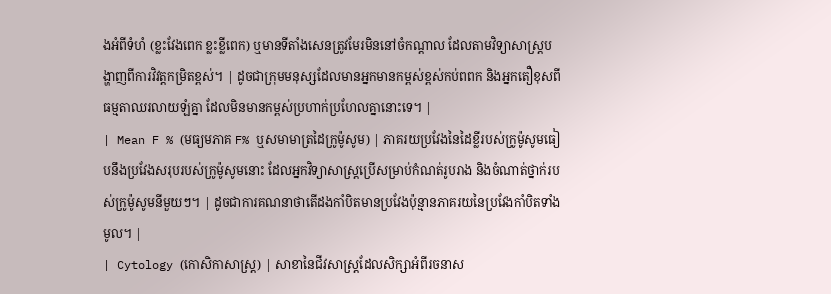ងអំពីទំហំ (ខ្លះវែងពេក ខ្លះខ្លីពេក) ឬមានទីតាំងសេនត្រូវមែរមិននៅចំកណ្តាល ដែលតាមវិទ្យាសាស្ត្របង្ហាញពីការវិវត្តកម្រិតខ្ពស់។ | ដូចជាក្រុមមនុស្សដែលមានអ្នកមានកម្ពស់ខ្ពស់កប់ពពក និងអ្នកតឿខុសពីធម្មតាឈរលាយឡំគ្នា ដែលមិនមានកម្ពស់ប្រហាក់ប្រហែលគ្នានោះទេ។ |
| Mean F % (មធ្យមភាគ F% ឬសមាមាត្រដៃក្រូម៉ូសូម) | ភាគរយប្រវែងនៃដៃខ្លីរបស់ក្រូម៉ូសូមធៀបនឹងប្រវែងសរុបរបស់ក្រូម៉ូសូមនោះ ដែលអ្នកវិទ្យាសាស្ត្រប្រើសម្រាប់កំណត់រូបរាង និងចំណាត់ថ្នាក់របស់ក្រូម៉ូសូមនីមួយៗ។ | ដូចជាការគណនាថាតើដងកាំបិតមានប្រវែងប៉ុន្មានភាគរយនៃប្រវែងកាំបិតទាំងមូល។ |
| Cytology (កោសិកាសាស្ត្រ) | សាខានៃជីវសាស្ត្រដែលសិក្សាអំពីរចនាស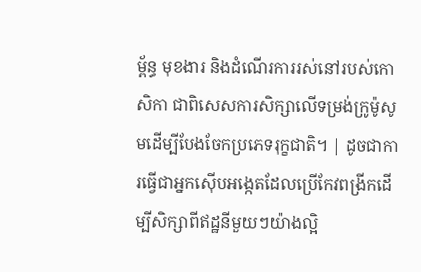ម្ព័ន្ធ មុខងារ និងដំណើរការរស់នៅរបស់កោសិកា ជាពិសេសការសិក្សាលើទម្រង់ក្រូម៉ូសូមដើម្បីបែងចែកប្រភេទរុក្ខជាតិ។ | ដូចជាការធ្វើជាអ្នកស៊ើបអង្កេតដែលប្រើកែវពង្រីកដើម្បីសិក្សាពីឥដ្ឋនីមួយៗយ៉ាងល្អិ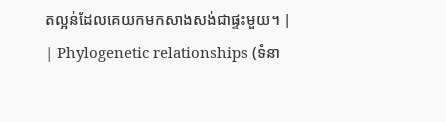តល្អន់ដែលគេយកមកសាងសង់ជាផ្ទះមួយ។ |
| Phylogenetic relationships (ទំនា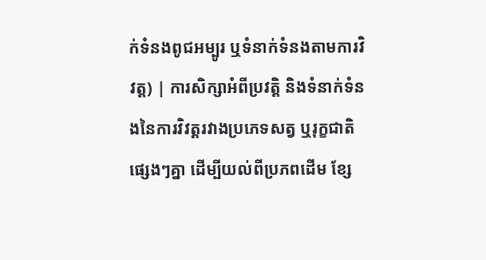ក់ទំនងពូជអម្បូរ ឬទំនាក់ទំនងតាមការវិវត្ត) | ការសិក្សាអំពីប្រវត្តិ និងទំនាក់ទំនងនៃការវិវត្តរវាងប្រភេទសត្វ ឬរុក្ខជាតិផ្សេងៗគ្នា ដើម្បីយល់ពីប្រភពដើម ខ្សែ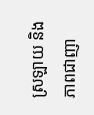ស្រឡាយ និងភាពជាញា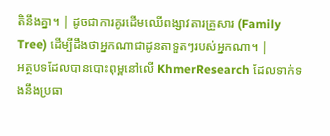តិនឹងគ្នា។ | ដូចជាការគូរដើមឈើពង្សាវតារគ្រួសារ (Family Tree) ដើម្បីដឹងថាអ្នកណាជាដូនតាទួតៗរបស់អ្នកណា។ |
អត្ថបទដែលបានបោះពុម្ពនៅលើ KhmerResearch ដែលទាក់ទងនឹងប្រធា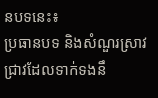នបទនេះ៖
ប្រធានបទ និងសំណួរស្រាវជ្រាវដែលទាក់ទងនឹ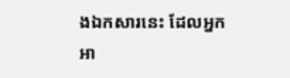ងឯកសារនេះ ដែលអ្នកអា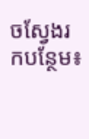ចស្វែងរកបន្ថែម៖